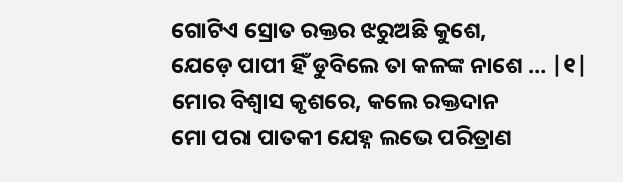ଗୋଟିଏ ସ୍ରୋତ ରକ୍ତର ଝରୁଅଛି କୁଶେ,
ଯେଡ଼େ ପାପୀ ହିଁ ଡୁବିଲେ ତା କଳଙ୍କ ନାଶେ … |୧|
ମୋର ବିଶ୍ବାସ କୃଶରେ, କଲେ ରକ୍ତଦାନ
ମୋ ପରା ପାତକୀ ଯେହ୍ନ ଲଭେ ପରିତ୍ରାଣ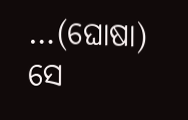…(ଘୋଷା)
ସେ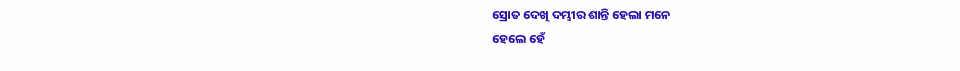ସ୍ରୋତ ଦେଖି ଦମ୍ଭୀର ଶାନ୍ତି ହେଲା ମନେ
ହେଲେ ହେଁ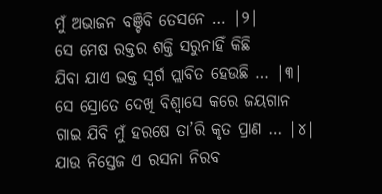ମୁଁ ଅଭାଜନ ବଞ୍ଚିବି ତେସନେ … |୨|
ସେ ମେଷ ରକ୍ତର ଶକ୍ତି ସରୁନାହିଁ କିଛି
ଯିବା ଯାଏ ଭକ୍ତ ସ୍ୱର୍ଗ ପ୍ଲାବିତ ହେଉଛି … |୩|
ସେ ସ୍ରୋତେ ଦେଖି ବିଶ୍ଵାସେ କରେ ଜୟଗାନ
ଗାଇ ଯିବି ମୁଁ ହରଷେ ତା’ରି କୃତ ପ୍ରାଣ … |୪|
ଯାଉ ନିସ୍ତେଜ ଏ ରସନା ନିରବ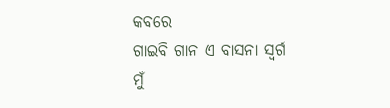କବରେ
ଗାଇବି ଗାନ ଏ ବାସନା ସ୍ଵର୍ଗ ମୁଁ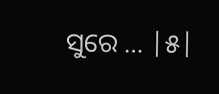ସୁରେ … |୫|